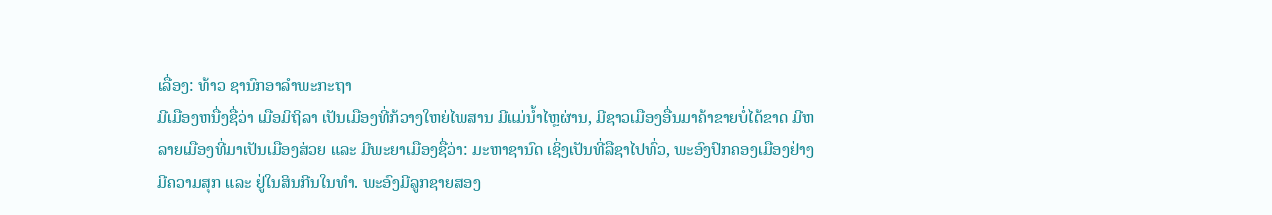ເລື່ອງ: ທ້າວ ຊານົກອາລຳພະກະຖາ
ມີເມືອງຫນື່ງຊື່ວ່າ ເມືອມິຖິລາ ເປັນເມືອງທີ່ກ້ວາງໃຫຍ່ໄພສານ ມີແມ່ນ້ຳໄຫຼຜ່ານ, ມີຊາວເມືອງອື່ນມາຄ້າຂາຍບໍ່ໄດ້ຂາດ ມີຫລາຍເມືອງທີ່ມາເປັນເມືອງສ່ວຍ ແລະ ມີພະຍາເມືອງຊື່ວ່າ: ມະຫາຊານົດ ເຊິ່ງເປັນທີ່ລືຊາໄປທົ່ວ, ພະອົງປົກຄອງເມືອງຢ່າງມີຄວາມສຸກ ແລະ ຢູ່ໃນສິນກີນໃນທຳ. ພະອົງມີລູກຊາຍສອງ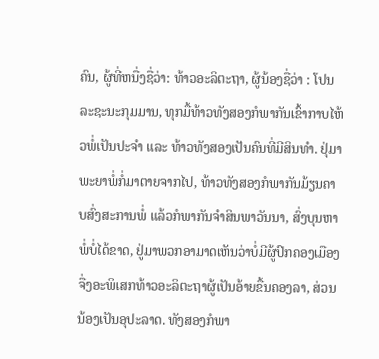ຄົນ, ຜູ້ທີ່ຫນື່ງຊື່ວ່າ: ທ້າວອະລິຕະຖາ, ຜູ້ນ້ອງຊື່ວ່າ : ໂປນລະຊະນະກຸມມານ, ທຸກມື້ທ້າວທັງສອງກໍພາກັນເຂົ້າກາບໄຫ້ວພໍ່ເປັນປະຈຳ ແລະ ທ້າວທັງສອງເປັນຄົນທີ່ມີສິນທຳ. ຢຸ່ມາພະຍາພໍ່ກໍ່ມາຕາຍຈາກໄປ, ທ້າວທັງສອງກໍພາກັນມ້ຽນຄາບສົ່ງສະການພໍ່ ແລ້ວກໍພາກັນຈຳສິນພາວັນນາ, ສົ່ງບຸນຫາພໍ່ບໍ່ໄດ້ຂາດ, ຢູ່ມາພວກອາມາດເຫັນວ່າບໍ່ມີຜູ້ປົກຄອງເມືອງ ຈື່ງອະພິເສກທ້າວອະລິຕະຖາຜູ້ເປັນອ້າຍຂື້ນຄອງລາ, ສ່ວນນ້ອງເປັນອຸປະລາດ. ທັງສອງກໍພາ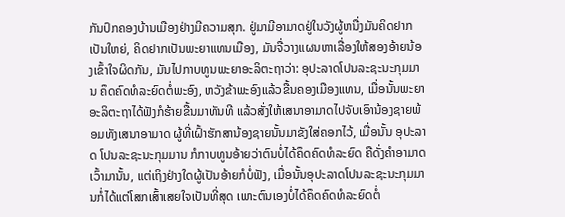ກັນປົກຄອງບ້ານເມືອງຢ່າງມີຄວາມສຸກ. ຢູ່ມາມີອາມາດຢູ່ໃນວັງຜູ້ຫນື່ງມັນຄິດຢາກເປັນໃຫຍ່, ຄິດຢາກເປັນພະຍາແທນເມືອງ, ມັນຈື່ວາງແຜນຫາເລື່ອງໃຫ້ສອງອ້າຍນ້ອງເຂົ້າໃຈຜິດກັນ, ມັນໄປກາບທູນພະຍາອະລິຕະຖາວ່າ: ອຸປະລາດໂປນລະຊະນະກຸມມານ ຄຶດຄົດທໍລະຍົດຕໍ່ພະອົງ, ຫວັງຂ້າພະອົງແລ້ວຂື້ນຄອງເມືອງແທນ, ເມື່ອນັ້ນພະຍາອະລິຕະຖາໄດ້ຟັງກໍຮ້າຍຂື້ນມາທັນທີ ແລ້ວສັ່ງໃຫ້ເສນາອາມາດໄປຈັບເອົານ້ອງຊາຍພ້ອມທັງເສນາອາມາດ ຜູ້ທີ່ເຝົ້າຮັກສານ້ອງຊາຍນັ້ນມາຂັງໃສ່ຄອກໄວ້, ເມື່ອນັ້ນ ອຸປະລາດ ໂປນລະຊະນະກຸມມານ ກໍກາບທູນອ້າຍວ່າຕົນບໍ່ໄດ້ຄຶດຄົດທໍລະຍົດ ຄືດັ່ງຄຳອາມາດເວົ້າມານັ້ນ, ແຕ່ເຖິງຢ່າງໃດຜູ້ເປັນອ້າຍກໍບໍ່ຟັງ, ເມື່ອນັ້ນອຸປະລາດໂປນລະຊະນະກຸມມານກໍ່ໄດ້ແຕ່ໂສກເສົ້າເສຍໃຈເປັນທີ່ສຸດ ເພາະຕົນເອງບໍ່ໄດ້ຄຶດຄົດທໍລະຍົດຕໍ່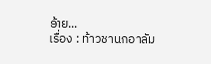ອ້າຍ...
เรื่อง : ท้าวชานกอาลัม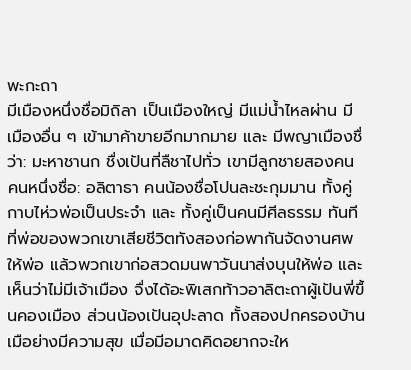พะกะถา
มีเมืองหนึ่งชื่อมิถิลา เป็นเมืองใหญ่ มีแม่น้ำไหลผ่าน มีเมืองอื่น ๆ เข้ามาค้าขายอีกมากมาย และ มีพญาเมืองชื่ว่า: มะหาชานก ชื่งเปันที่ลืชาไปทั่ว เขามีลูกชายสองคน คนหนึ่งชื่อ: อลิตาธา คนน้องชื่อโปนละชะกุมมาน ทั้งคู่กาบไห่วพ่อเป็นประจำ และ ทั้งคู่เป็นคนมีศีลธรรม ทันทีที่พ่อของพวกเขาเสียชีวิตทังสองก่อพากันจัดงานศพให้พ่อ แล้วพวกเขาก่อสวดมนพาวันนาส่งบุนให้พ่อ และ เห็นว่าไม่มีเจ้าเมือง จื่งได้อะพิเสกท้าวอาลิตะถาผู้เปันพี่ขื้นคองเมือง ส่วนน้องเปันอุปะลาด ทั้งสองปกครองบ้านเมือย่างมีความสุข เมื่อมีอมาดคิดอยากจะให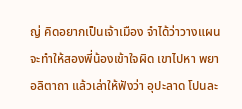ญ่ คิดอยากเป็นเจ้าเมือง จำได้ว่าวางแผนจะทำให้สองพี่น้องเข้าใจผิด เขาไปหา พยาอลิตาถา แล้วเล่าให้ฟังว่า อุปะลาด โปนละ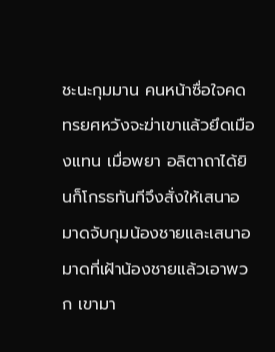ชะนะกุมมาน คนหน้าซื่อใจคดทรยศหวังจะฆ่าเขาแล้วยึดเมืองแทน เมื่อพยา อลิตาถาได้ยินก็โกรธทันทีจึงสั่งให้เสนาอมาดจับกุมน้องชายและเสนาอมาดที่เฝ้าน้องชายแล้วเอาพวก เขามา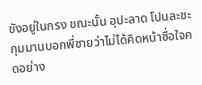ขังอยู่ในกรง ขณะนั้น อุปะลาด โปนละชะกุมมานบอกพี่ชายว่าไม่ได้คิดหน้าซื่อใจคดอย่าง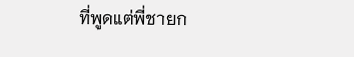ที่พูดแต่พี่ชายก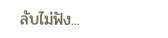ลับไม่ฟัง...